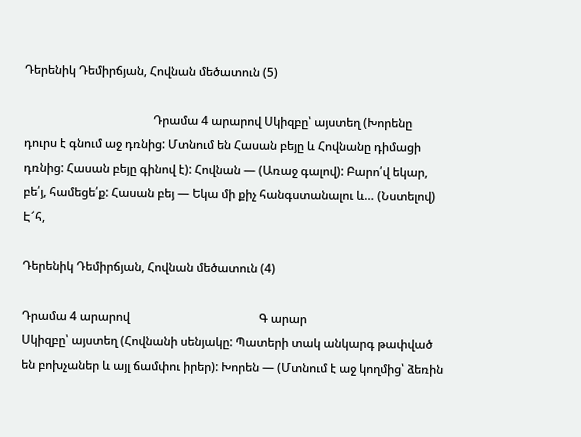Դերենիկ Դեմիրճյան, Հովնան մեծատուն (5)

                                           Դրամա 4 արարով Սկիզբը՝ այստեղ (Խորենը դուրս է գնում աջ դռնից: Մտնում են Հասան բեյը և Հովնանը դիմացի դռնից: Հասան բեյը գինով է): Հովնան — (Առաջ գալով): Բարո՛վ եկար, բե՛յ, համեցե՛ք: Հասան բեյ — Եկա մի քիչ հանգստանալու և… (Նստելով) Է՜հ,

Դերենիկ Դեմիրճյան, Հովնան մեծատուն (4)

Դրամա 4 արարով                                           Գ արար                                              Սկիզբը՝ այստեղ (Հովնանի սենյակը: Պատերի տակ անկարգ թափված են բոխչաներ և այլ ճամփու իրեր): Խորեն — (Մտնում է աջ կողմից՝ ձեռին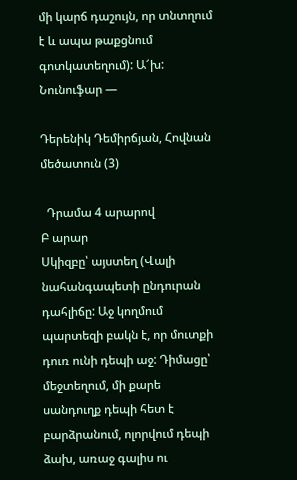մի կարճ դաշույն, որ տնտղում է և ապա թաքցնում գոտկատեղում): Ա՜խ: Նունուֆար —

Դերենիկ Դեմիրճյան, Հովնան մեծատուն (3)

  Դրամա 4 արարով                                            Բ արար                                                  Սկիզբը՝ այստեղ (Վալի նահանգապետի ընդուրան դահլիճը: Աջ կողմում պարտեզի բակն է, որ մուտքի դուռ ունի դեպի աջ: Դիմացը՝ մեջտեղում, մի քարե սանդուղք դեպի հետ է բարձրանում, ոլորվում դեպի ձախ, առաջ գալիս ու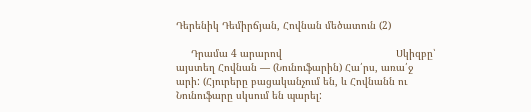Դերենիկ Դեմիրճյան, Հովնան մեծատուն (2)

     Դրամա 4 արարով                                      Սկիզբը՝ այստեղ Հովնան — (Նունուֆարին) Հա՛րս, առա՛ջ արի: (Հյուրերը բացականչում են, և Հովնանն ու Նունուֆարը սկսում են պարել: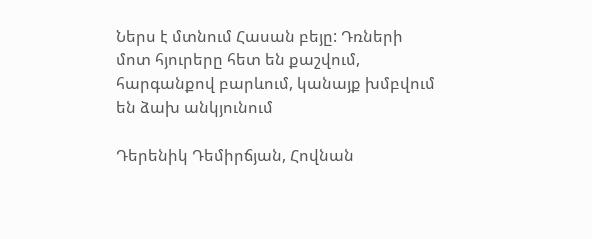Ներս է մտնում Հասան բեյը: Դռների մոտ հյուրերը հետ են քաշվում, հարգանքով բարևում, կանայք խմբվում են ձախ անկյունում

Դերենիկ Դեմիրճյան, Հովնան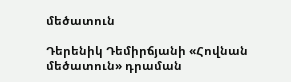մեծատուն

Դերենիկ Դեմիրճյանի «Հովնան մեծատուն» դրաման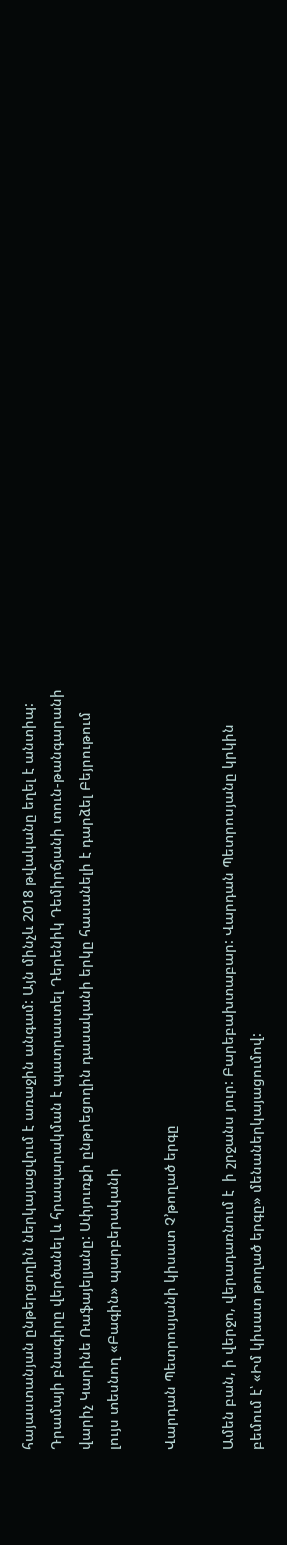հայաստանյան ընթերցողին ներկայացվում է առաջին անգամ: Այն մինչև 2018 թվականը եղել է անտիպ: Դրամայի բնագիրը վերծանել և հրապարակման է պատրաստել Դերենիկ Դեմիրճյանի տուն-թանգարանի վարիչ Կարինե Ռաֆայելյանը: Սփյուռքի ընթրեցողին դասականի երկը հասանելի է դարձել Բեյրութում լույս տեսնող «Բագին» պարբերականի

Վարդան Պետրոսյանի կիսատ Չ’թողած երգը

Ամեն բան, ի վերջո, վերադառնում է  ի շրջանս յուր: Բարեբախտաբար: Վարդան Պետրոսյանը կրկին բեմում է՝ «Իմ կիսատ թողած երգը» մենաներկայացումով: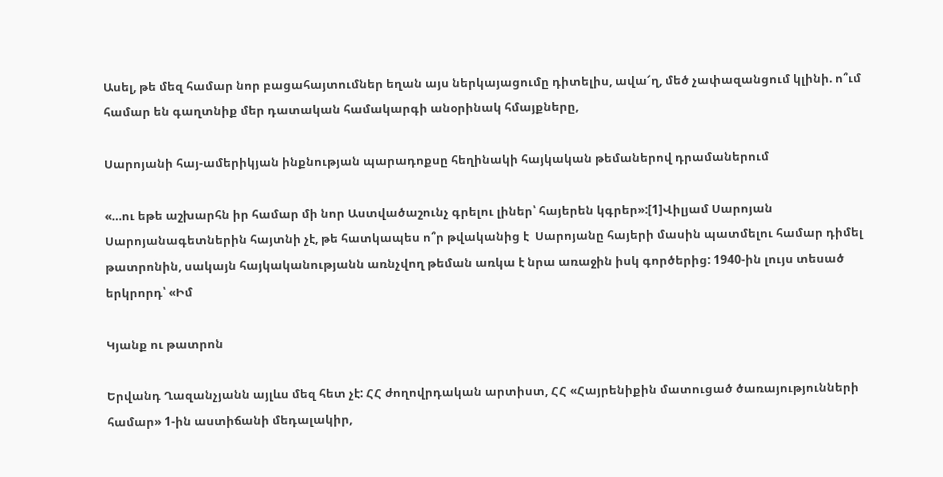Ասել, թե մեզ համար նոր բացահայտումներ եղան այս ներկայացումը դիտելիս, ավա՜ղ, մեծ չափազանցում կլինի. ո՞ւմ համար են գաղտնիք մեր դատական համակարգի անօրինակ հմայքները,

Սարոյանի հայ-ամերիկյան ինքնության պարադոքսը հեղինակի հայկական թեմաներով դրամաներում

«…ու եթե աշխարհն իր համար մի նոր Աստվածաշունչ գրելու լիներ՝ հայերեն կգրեր»:[1]Վիլյամ Սարոյան Սարոյանագետներին հայտնի չէ, թե հատկապես ո՞ր թվականից է  Սարոյանը հայերի մասին պատմելու համար դիմել թատրոնին, սակայն հայկականությանն առնչվող թեման առկա է նրա առաջին իսկ գործերից: 1940-ին լույս տեսած երկրորդ՝ «Իմ

Կյանք ու թատրոն

Երվանդ Ղազանչյանն այլևս մեզ հետ չէ: ՀՀ ժողովրդական արտիստ, ՀՀ «Հայրենիքին մատուցած ծառայությունների համար» 1-ին աստիճանի մեդալակիր,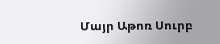Մայր Աթոռ Սուրբ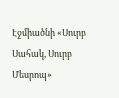Էջմիածնի «Սուրբ Սահակ, Սուրբ Մեսրոպ»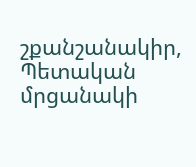շքանշանակիր, Պետական մրցանակի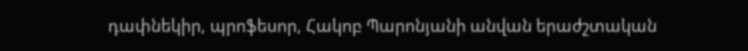դափնեկիր, պրոֆեսոր, Հակոբ Պարոնյանի անվան երաժշտական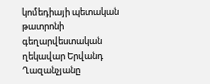կոմեդիայի պետական թատրոնի գեղարվեստական ղեկավար Երվանդ Ղազանչյանը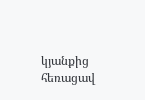կյանքից հեռացավ